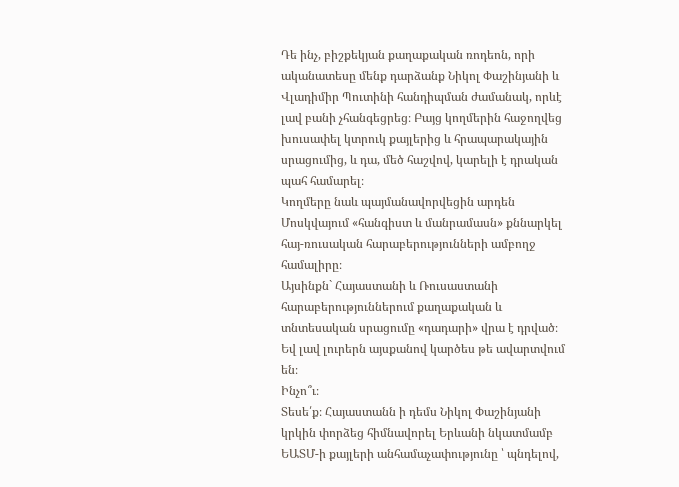Դե ինչ, բիշքեկյան քաղաքական ռոդեոն, որի ականատեսը մենք դարձանք Նիկոլ Փաշինյանի և Վլադիմիր Պուտինի հանդիպման ժամանակ, որևէ լավ բանի չհանգեցրեց։ Բայց կողմերին հաջողվեց խուսափել կտրուկ քայլերից և հրապարակային սրացումից, և դա, մեծ հաշվով, կարելի է դրական պահ համարել։
Կողմերը նաև պայմանավորվեցին արդեն Մոսկվայում «հանգիստ և մանրամասն» քննարկել հայ-ռուսական հարաբերությունների ամբողջ համալիրը։
Այսինքն` Հայաստանի և Ռուսաստանի հարաբերություններում քաղաքական և տնտեսական սրացումը «դադարի» վրա է դրված։
Եվ լավ լուրերն այսքանով կարծես թե ավարտվում են։
Ինչո՞ւ։
Տեսե՛ք։ Հայաստանն ի դեմս Նիկոլ Փաշինյանի կրկին փորձեց հիմնավորել Երևանի նկատմամբ ԵԱՏՄ-ի քայլերի անհամաչափությունը ՝ պնդելով,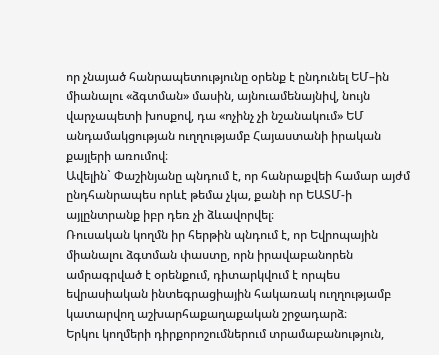որ չնայած հանրապետությունը օրենք է ընդունել ԵՄ–ին միանալու «ձգտման» մասին, այնուամենայնիվ, նույն վարչապետի խոսքով, դա «ոչինչ չի նշանակում» ԵՄ անդամակցության ուղղությամբ Հայաստանի իրական քայլերի առումով։
Ավելին` Փաշինյանը պնդում է, որ հանրաքվեի համար այժմ ընդհանրապես որևէ թեմա չկա, քանի որ ԵԱՏՄ-ի այլընտրանք իբր դեռ չի ձևավորվել։
Ռուսական կողմն իր հերթին պնդում է, որ Եվրոպային միանալու ձգտման փաստը, որն իրավաբանորեն ամրագրված է օրենքում, դիտարկվում է որպես եվրասիական ինտեգրացիային հակառակ ուղղությամբ կատարվող աշխարհաքաղաքական շրջադարձ։
Երկու կողմերի դիրքորոշումներում տրամաբանություն,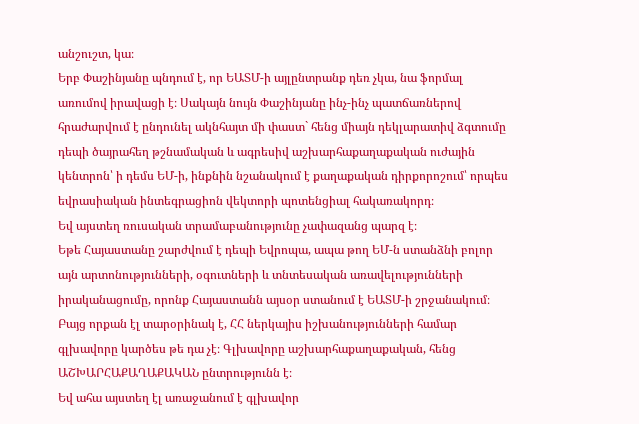անշուշտ, կա։
Երբ Փաշինյանը պնդում է, որ ԵԱՏՄ-ի այլընտրանք դեռ չկա, նա ֆորմալ առումով իրավացի է։ Սակայն նույն Փաշինյանը ինչ-ինչ պատճառներով հրաժարվում է ընդունել ակնհայտ մի փաստ` հենց միայն դեկլարատիվ ձգտումը դեպի ծայրահեղ թշնամական և ագրեսիվ աշխարհաքաղաքական ուժային կենտրոն՝ ի դեմս ԵՄ-ի, ինքնին նշանակում է քաղաքական դիրքորոշում՝ որպես եվրասիական ինտեգրացիոն վեկտորի պոտենցիալ հակառակորդ։
Եվ այստեղ ռուսական տրամաբանությունը չափազանց պարզ է։
Եթե Հայաստանը շարժվում է դեպի Եվրոպա, ապա թող ԵՄ-ն ստանձնի բոլոր այն արտոնությունների, օգուտների և տնտեսական առավելությունների իրականացումը, որոնք Հայաստանն այսօր ստանում է ԵԱՏՄ-ի շրջանակում։
Բայց որքան էլ տարօրինակ է, ՀՀ ներկայիս իշխանությունների համար գլխավորը կարծես թե դա չէ։ Գլխավորը աշխարհաքաղաքական, հենց ԱՇԽԱՐՀԱՔԱՂԱՔԱԿԱՆ ընտրությունն է։
Եվ ահա այստեղ էլ առաջանում է գլխավոր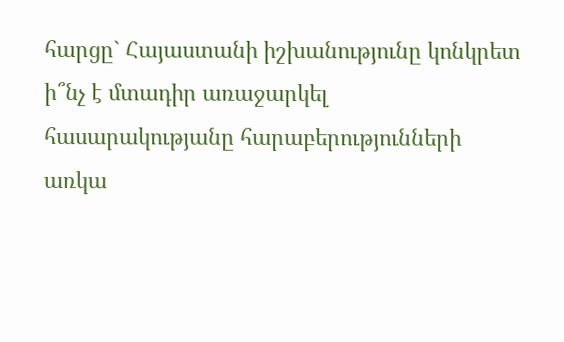հարցը` Հայաստանի իշխանությունը կոնկրետ ի՞նչ է մտադիր առաջարկել հասարակությանը հարաբերությունների առկա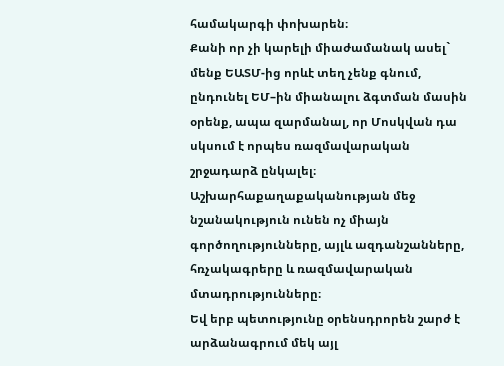համակարգի փոխարեն։
Քանի որ չի կարելի միաժամանակ ասել` մենք ԵԱՏՄ-ից որևէ տեղ չենք գնում, ընդունել ԵՄ–ին միանալու ձգտման մասին օրենք, ապա զարմանալ, որ Մոսկվան դա սկսում է որպես ռազմավարական շրջադարձ ընկալել։
Աշխարհաքաղաքականության մեջ նշանակություն ունեն ոչ միայն գործողությունները, այլև ազդանշանները, հռչակագրերը և ռազմավարական մտադրությունները։
Եվ երբ պետությունը օրենսդրորեն շարժ է արձանագրում մեկ այլ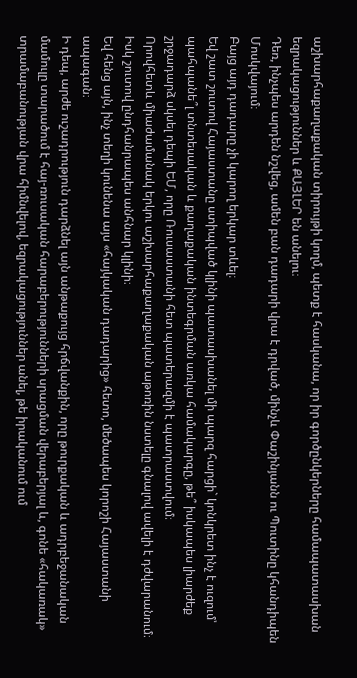աշխարհաքաղաքական տիրույթի կողմ, պետք է հասկանա, որ իր գործընկերները համապատասխան եզրակացություններ և ՔԱՅԼԵՐ են անելու։
Դեռ, ինչպես արդեն նշվեց, ամեն բան դադարի վրա է դրված, մինչև Փաշինյանն ու Պուտինը կհանդիպեն Մոսկվայում։
Բայց այդ դադարը չի կարող երկար տևել։
Եվ շատ շուտով Հայաստանը ստիպված կլինի պատասխանել մի պարզ հարցի` կոնկրետ ինչ է ուզում՝ պահպանե՞լ տնտեսական և քաղաքական ինտեգրման առկա համակարգը, թե՞ իսկապես լիարժեք շրջադարձ սկսել դեպի ԵՄ, որը Ռուսաստանի հետ պատերազմի է պատրաստվում։
Որովհետև միաժամանակ երկու աշխարհաքաղաքական աթոռին նստելը գնալով ավելի է դժվարանում։ Իսկ շուտով ընդհանրապես անհնար կլինի։
Եվ հենց այն, ինչ տեղի կունենա այս «հայկական դադարից» հետո, մեծապես կորոշի Հայաստանի ապագան։
Ի դեպ, արժե ուշադրություն դարձնել այն անթաքույց հրճվանքին, որը թուրքական և ադրբեջանական մամուլը տարածում է հայ-ռուսական հարաբերությունների սրացման վերաբերյալ և, գոնե «հակառակ» տրամաբանության վրա հիմնվելով, եզրակացություններ անել, թե իրականում ում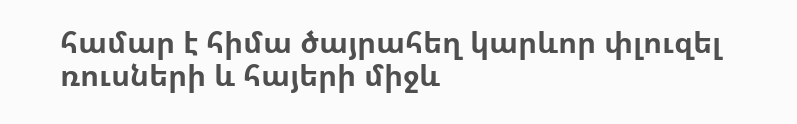համար է հիմա ծայրահեղ կարևոր փլուզել ռուսների և հայերի միջև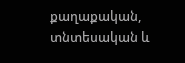քաղաքական, տնտեսական և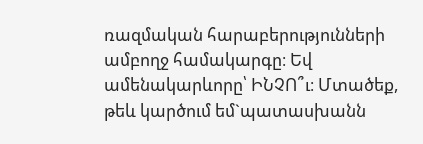ռազմական հարաբերությունների ամբողջ համակարգը։ Եվ ամենակարևորը՝ ԻՆՉՈ՞ւ։ Մտածեք, թեև կարծում եմ`պատասխանն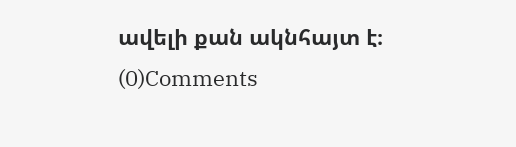ավելի քան ակնհայտ է։
(0)Comments